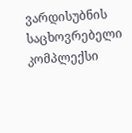ვარდისუბნის საცხოვრებელი კომპლექსი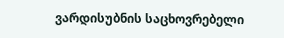ვარდისუბნის საცხოვრებელი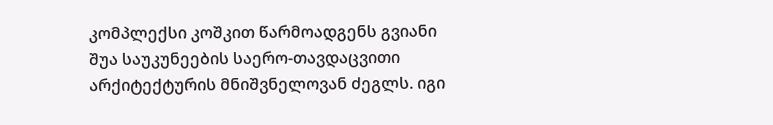კომპლექსი კოშკით წარმოადგენს გვიანი შუა საუკუნეების საერო-თავდაცვითი არქიტექტურის მნიშვნელოვან ძეგლს. იგი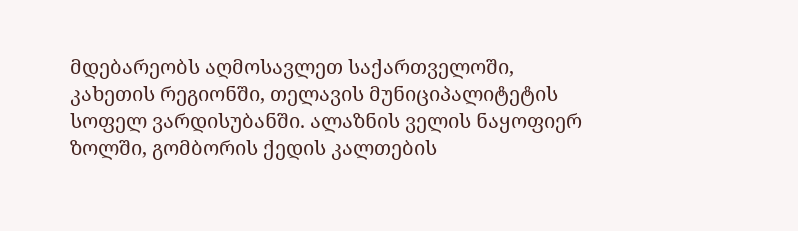მდებარეობს აღმოსავლეთ საქართველოში, კახეთის რეგიონში, თელავის მუნიციპალიტეტის სოფელ ვარდისუბანში. ალაზნის ველის ნაყოფიერ ზოლში, გომბორის ქედის კალთების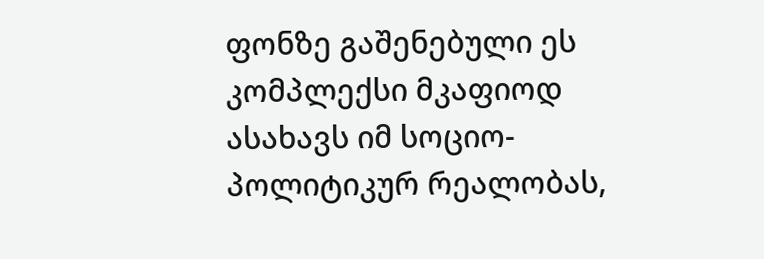ფონზე გაშენებული ეს კომპლექსი მკაფიოდ ასახავს იმ სოციო-პოლიტიკურ რეალობას,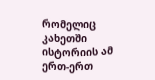რომელიც კახეთში ისტორიის ამ ერთ-ერთ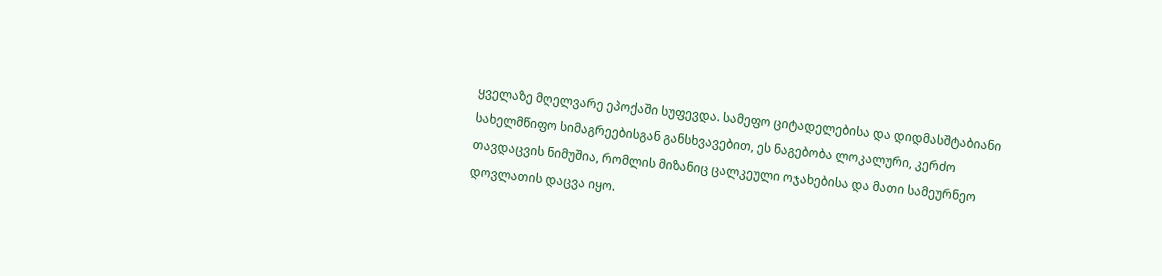ყველაზე მღელვარე ეპოქაში სუფევდა. სამეფო ციტადელებისა და დიდმასშტაბიანი სახელმწიფო სიმაგრეებისგან განსხვავებით, ეს ნაგებობა ლოკალური, კერძო თავდაცვის ნიმუშია, რომლის მიზანიც ცალკეული ოჯახებისა და მათი სამეურნეო დოვლათის დაცვა იყო.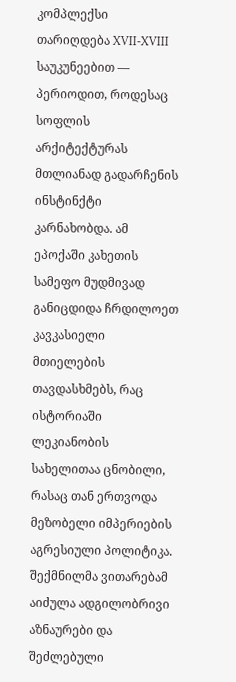კომპლექსი თარიღდება XVII-XVIII საუკუნეებით — პერიოდით, როდესაც სოფლის არქიტექტურას მთლიანად გადარჩენის ინსტინქტი კარნახობდა. ამ ეპოქაში კახეთის სამეფო მუდმივად განიცდიდა ჩრდილოეთ კავკასიელი მთიელების თავდასხმებს, რაც ისტორიაში ლეკიანობის სახელითაა ცნობილი, რასაც თან ერთვოდა მეზობელი იმპერიების აგრესიული პოლიტიკა. შექმნილმა ვითარებამ აიძულა ადგილობრივი აზნაურები და შეძლებული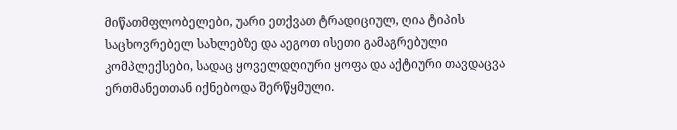მიწათმფლობელები, უარი ეთქვათ ტრადიციულ, ღია ტიპის საცხოვრებელ სახლებზე და აეგოთ ისეთი გამაგრებული კომპლექსები, სადაც ყოველდღიური ყოფა და აქტიური თავდაცვა ერთმანეთთან იქნებოდა შერწყმული.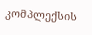კომპლექსის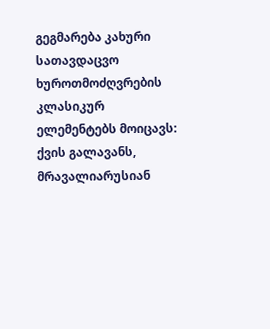გეგმარება კახური სათავდაცვო ხუროთმოძღვრების კლასიკურ ელემენტებს მოიცავს: ქვის გალავანს, მრავალიარუსიან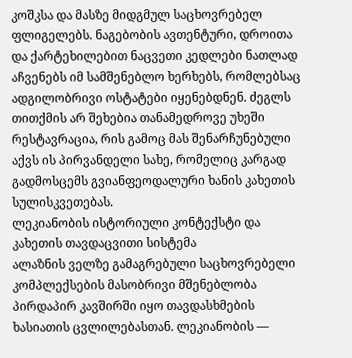კოშკსა და მასზე მიდგმულ საცხოვრებელ ფლიგელებს. ნაგებობის ავთენტური, დროითა და ქარტეხილებით ნაცვეთი კედლები ნათლად აჩვენებს იმ სამშენებლო ხერხებს, რომლებსაც ადგილობრივი ოსტატები იყენებდნენ. ძეგლს თითქმის არ შეხებია თანამედროვე უხეში რესტავრაცია, რის გამოც მას შენარჩუნებული აქვს ის პირვანდელი სახე, რომელიც კარგად გადმოსცემს გვიანფეოდალური ხანის კახეთის სულისკვეთებას.
ლეკიანობის ისტორიული კონტექსტი და კახეთის თავდაცვითი სისტემა
ალაზნის ველზე გამაგრებული საცხოვრებელი კომპლექსების მასობრივი მშენებლობა პირდაპირ კავშირში იყო თავდასხმების ხასიათის ცვლილებასთან. ლეკიანობის —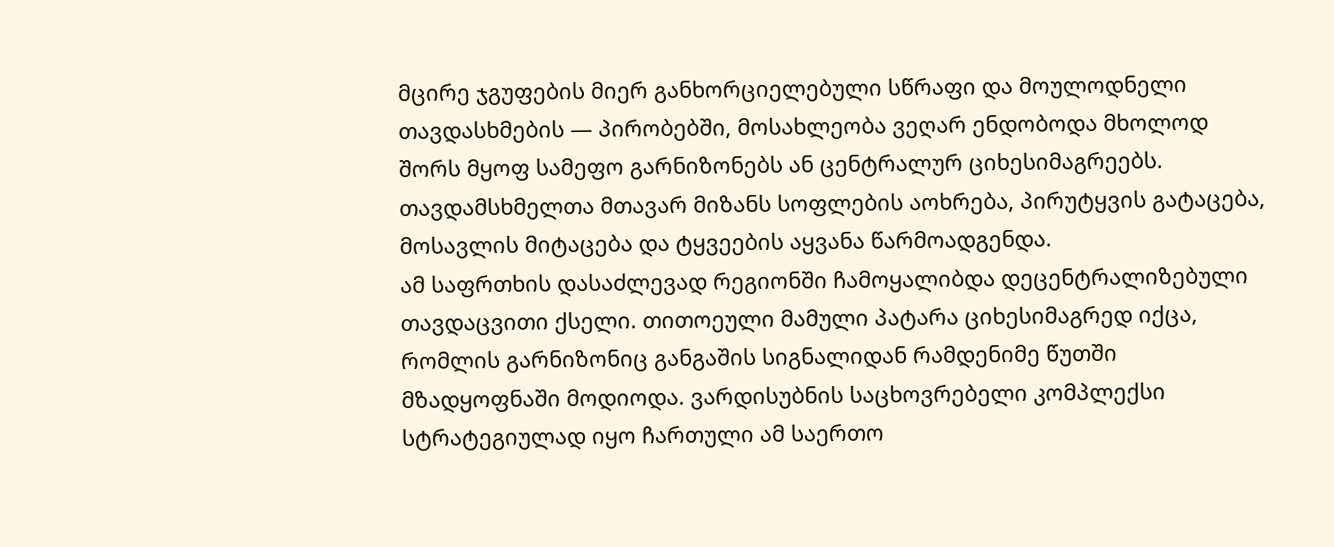მცირე ჯგუფების მიერ განხორციელებული სწრაფი და მოულოდნელი თავდასხმების — პირობებში, მოსახლეობა ვეღარ ენდობოდა მხოლოდ შორს მყოფ სამეფო გარნიზონებს ან ცენტრალურ ციხესიმაგრეებს. თავდამსხმელთა მთავარ მიზანს სოფლების აოხრება, პირუტყვის გატაცება, მოსავლის მიტაცება და ტყვეების აყვანა წარმოადგენდა.
ამ საფრთხის დასაძლევად რეგიონში ჩამოყალიბდა დეცენტრალიზებული თავდაცვითი ქსელი. თითოეული მამული პატარა ციხესიმაგრედ იქცა, რომლის გარნიზონიც განგაშის სიგნალიდან რამდენიმე წუთში მზადყოფნაში მოდიოდა. ვარდისუბნის საცხოვრებელი კომპლექსი სტრატეგიულად იყო ჩართული ამ საერთო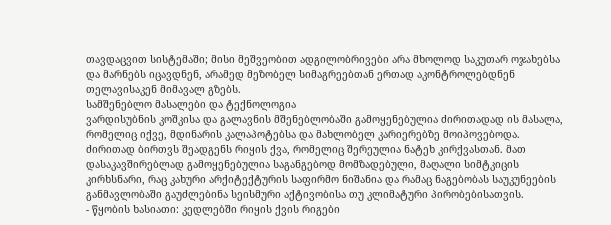თავდაცვით სისტემაში; მისი მეშვეობით ადგილობრივები არა მხოლოდ საკუთარ ოჯახებსა და მარნებს იცავდნენ, არამედ მეზობელ სიმაგრეებთან ერთად აკონტროლებდნენ თელავისაკენ მიმავალ გზებს.
სამშენებლო მასალები და ტექნოლოგია
ვარდისუბნის კოშკისა და გალავნის მშენებლობაში გამოყენებულია ძირითადად ის მასალა, რომელიც იქვე, მდინარის კალაპოტებსა და მახლობელ კარიერებზე მოიპოვებოდა. ძირითად ბირთვს შეადგენს რიყის ქვა, რომელიც შერეულია ნატეხ კირქვასთან. მათ დასაკავშირებლად გამოყენებულია საგანგებოდ მომზადებული, მაღალი სიმტკიცის კირხსნარი, რაც კახური არქიტექტურის საფირმო ნიშანია და რამაც ნაგებობას საუკუნეების განმავლობაში გაუძლებინა სეისმური აქტივობისა თუ კლიმატური პირობებისათვის.
- წყობის ხასიათი: კედლებში რიყის ქვის რიგები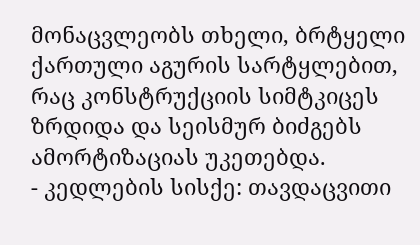მონაცვლეობს თხელი, ბრტყელი ქართული აგურის სარტყლებით, რაც კონსტრუქციის სიმტკიცეს ზრდიდა და სეისმურ ბიძგებს ამორტიზაციას უკეთებდა.
- კედლების სისქე: თავდაცვითი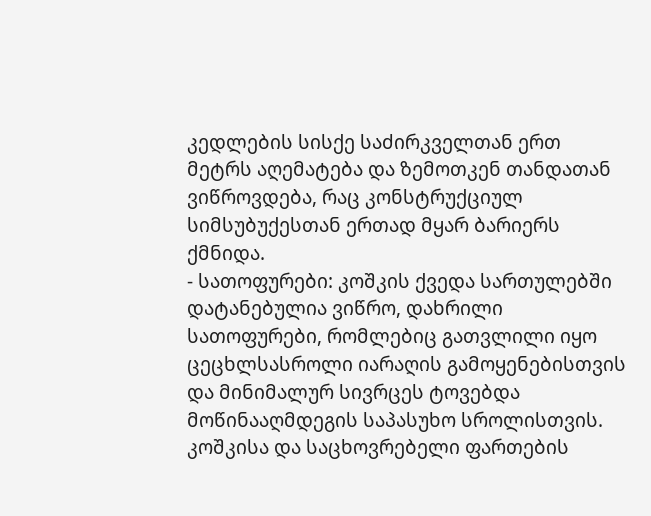კედლების სისქე საძირკველთან ერთ მეტრს აღემატება და ზემოთკენ თანდათან ვიწროვდება, რაც კონსტრუქციულ სიმსუბუქესთან ერთად მყარ ბარიერს ქმნიდა.
- სათოფურები: კოშკის ქვედა სართულებში დატანებულია ვიწრო, დახრილი სათოფურები, რომლებიც გათვლილი იყო ცეცხლსასროლი იარაღის გამოყენებისთვის და მინიმალურ სივრცეს ტოვებდა მოწინააღმდეგის საპასუხო სროლისთვის.
კოშკისა და საცხოვრებელი ფართების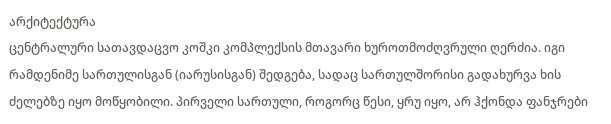არქიტექტურა
ცენტრალური სათავდაცვო კოშკი კომპლექსის მთავარი ხუროთმოძღვრული ღერძია. იგი რამდენიმე სართულისგან (იარუსისგან) შედგება, სადაც სართულშორისი გადახურვა ხის ძელებზე იყო მოწყობილი. პირველი სართული, როგორც წესი, ყრუ იყო, არ ჰქონდა ფანჯრები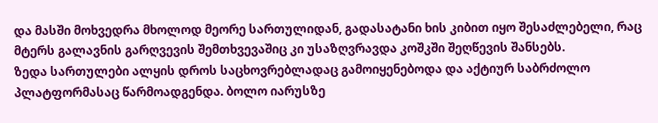და მასში მოხვედრა მხოლოდ მეორე სართულიდან, გადასატანი ხის კიბით იყო შესაძლებელი, რაც მტერს გალავნის გარღვევის შემთხვევაშიც კი უსაზღვრავდა კოშკში შეღწევის შანსებს.
ზედა სართულები ალყის დროს საცხოვრებლადაც გამოიყენებოდა და აქტიურ საბრძოლო პლატფორმასაც წარმოადგენდა. ბოლო იარუსზე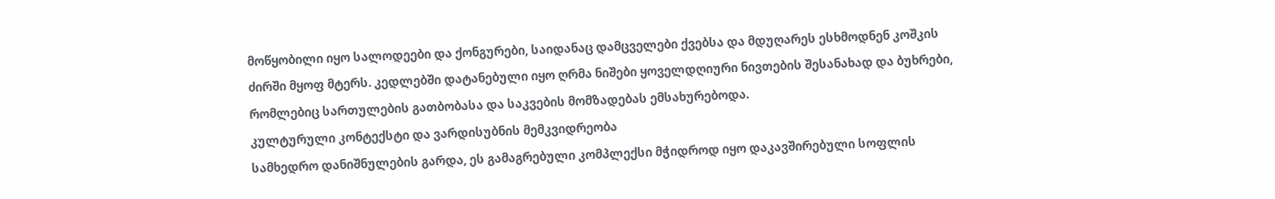მოწყობილი იყო სალოდეები და ქონგურები, საიდანაც დამცველები ქვებსა და მდუღარეს ესხმოდნენ კოშკის ძირში მყოფ მტერს. კედლებში დატანებული იყო ღრმა ნიშები ყოველდღიური ნივთების შესანახად და ბუხრები, რომლებიც სართულების გათბობასა და საკვების მომზადებას ემსახურებოდა.
კულტურული კონტექსტი და ვარდისუბნის მემკვიდრეობა
სამხედრო დანიშნულების გარდა, ეს გამაგრებული კომპლექსი მჭიდროდ იყო დაკავშირებული სოფლის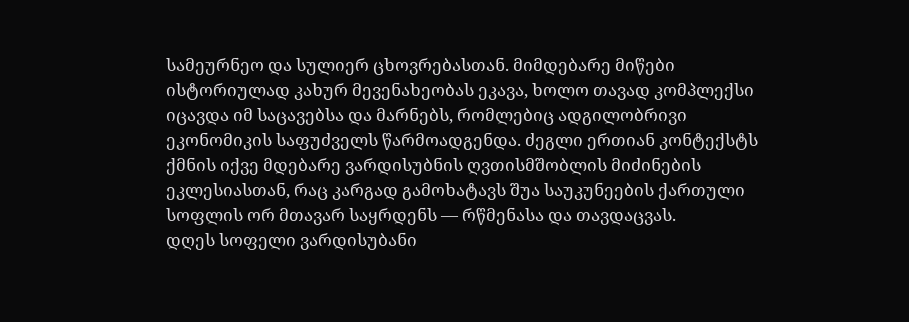სამეურნეო და სულიერ ცხოვრებასთან. მიმდებარე მიწები ისტორიულად კახურ მევენახეობას ეკავა, ხოლო თავად კომპლექსი იცავდა იმ საცავებსა და მარნებს, რომლებიც ადგილობრივი ეკონომიკის საფუძველს წარმოადგენდა. ძეგლი ერთიან კონტექსტს ქმნის იქვე მდებარე ვარდისუბნის ღვთისმშობლის მიძინების ეკლესიასთან, რაც კარგად გამოხატავს შუა საუკუნეების ქართული სოფლის ორ მთავარ საყრდენს — რწმენასა და თავდაცვას.
დღეს სოფელი ვარდისუბანი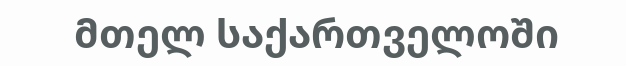მთელ საქართველოში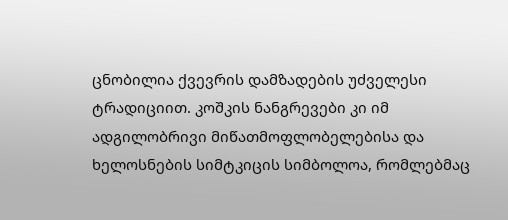ცნობილია ქვევრის დამზადების უძველესი ტრადიციით. კოშკის ნანგრევები კი იმ ადგილობრივი მიწათმოფლობელებისა და ხელოსნების სიმტკიცის სიმბოლოა, რომლებმაც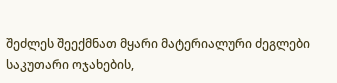შეძლეს შეექმნათ მყარი მატერიალური ძეგლები საკუთარი ოჯახების,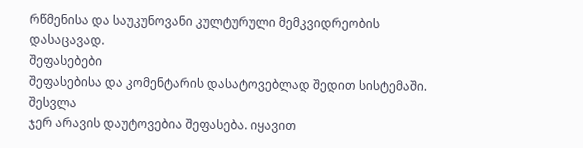რწმენისა და საუკუნოვანი კულტურული მემკვიდრეობის დასაცავად.
შეფასებები
შეფასებისა და კომენტარის დასატოვებლად შედით სისტემაში. შესვლა
ჯერ არავის დაუტოვებია შეფასება. იყავით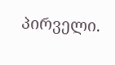პირველი.